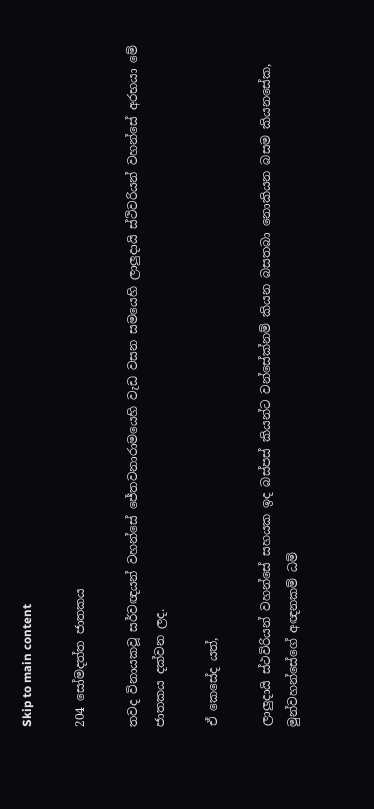Skip to main content

204 සෝමදත්ත ජාතකය

තවද විනායකවූ සර්වඥයන් වහන්සේ ජේතවනාරාමයෙහි වැඩ වසන සමයෙහි ලාලුදායි ස්ථිවරියන් වහන්සේ අරභයා මේ ජාතකය දක්වන ලද.

ඒ කෙසේද යත්,

ලාලුදායි ස්ථවිරියන් වහන්සේ සහයක ඉද බස්පස් කියන්ට වන්සේක්නම් කියන බසතබා නොකියන බසම කියනසේක, මුන්වහන්සේගේ අඥනකම් ධම්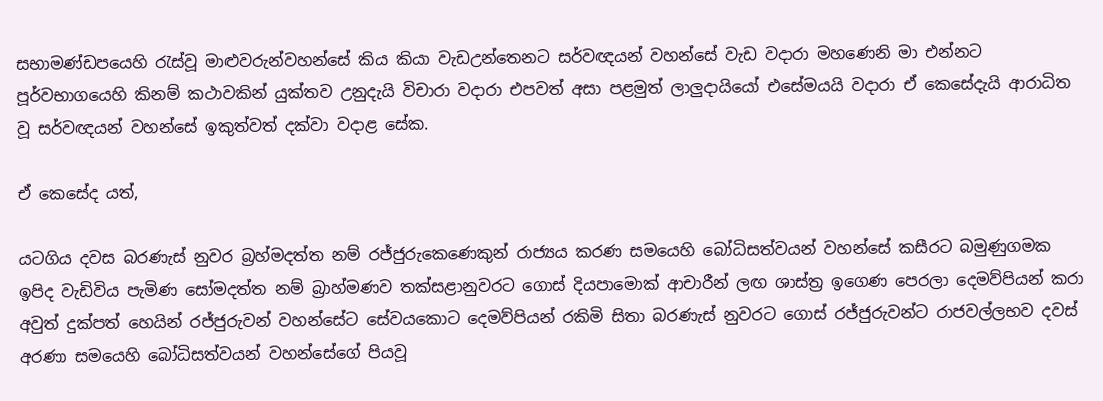සභාමණ්ඩපයෙහි රැස්වූ මාළුවරුන්වහන්සේ කිය කියා වැඩඋන්තෙනට සර්වඥයන් වහන්සේ වැඩ වදාරා මහණෙනි මා එන්නට පූර්වභාගයෙහි කිනම් කථාවකින් යුක්තව උනුදැයි විචාරා වදාරා එපවත් අසා පළමුත් ලාලුදායියෝ එසේමයයි වදාරා ඒ කෙසේදැයි ආරාධිත වූ සර්වඥයන් වහන්සේ ඉකුත්වත් දක්වා වදාළ සේක.

ඒ කෙසේද යත්,

යටගිය දවස බරණැස් නුවර බ්‍රහ්මදත්ත නම් රජ්ජුරුකෙණෙකුන් රාජ්‍යය කරණ සමයෙහි බෝධිසත්වයන් වහන්සේ කසීරට බමුණුගමක ඉපිද වැඩිවිය පැමිණ සෝමදත්ත නම් බ්‍රාහ්මණව තක්සළානුවරට ගොස් දියපාමොක් ආචාරීන් ලඟ ශාස්ත්‍ර ඉගෙණ පෙරලා දෙමව්පියන් කරා අවුත් දුක්පත් හෙයින් රජ්ජුරුවන් වහන්සේට සේවයකොට දෙමව්පියන් රකිමි සිතා බරණැස් නුවරට ගොස් රජ්ජුරුවන්ට රාජවල්ලභව දවස් අරණා සමයෙහි බෝධිසත්වයන් වහන්සේගේ පියවූ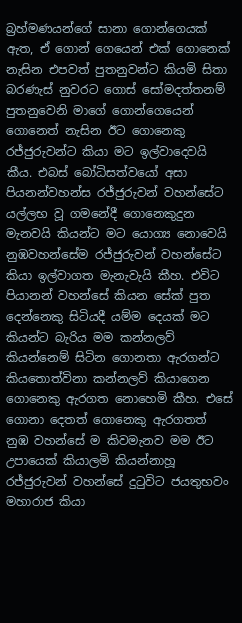බ්‍රහ්මණයන්ගේ සානා ගොන්ගෙයක් ඇත, ඒ ගොන් ගෙයෙන් එක් ගොනෙක් නැසින එපවත් පුතනුවන්ට කියමි සිතා බරණැස් නුවරට ගොස් සෝමදත්තනම් පුතනුවෙනි මාගේ ගොන්ගෙයෙන් ගොනෙත් නැසින ඊට ගොනෙකු රජ්ජුරුවන්ට කියා මට ඉල්වාදෙවයි කීය. එබස් බෝධිසත්වයෝ අසා පියනන්වහන්ස රජ්ජුරුවන් වහන්සේට යල්ලභ වූ ගමනේදී ගොනෙකුදුන මැනවයි කියන්ට මට යොග්‍ය නොවෙයි නුඹවහන්සේම රජ්ජුරුවන් වහන්සේට කියා ඉල්වාගත මැනැවැයි කීහ. එවිට පියානන් වහන්සේ කියන සේක් පුත දෙන්නෙකු සිටියදී යම්ම දෙයක් මට කියන්ට බැරිය මම කන්නලව් කියන්නෙම් සිටින ගොනතා ඇරගන්ට කියතොත්විනා කන්නලව් කියාගෙන ගොනෙකු ඇරගත නොහෙමි කීහ. එසේ ගොනා දෙතත් ගොනෙකු ඇරගතත් නුඹ වහන්සේ ම කිවමැනව මම ඊට උපායෙක් කියාලමි කියන්නාහූ රජ්ජුරුවන් වහන්සේ දුටුවිට ජයතුභවං මහාරාජ කියා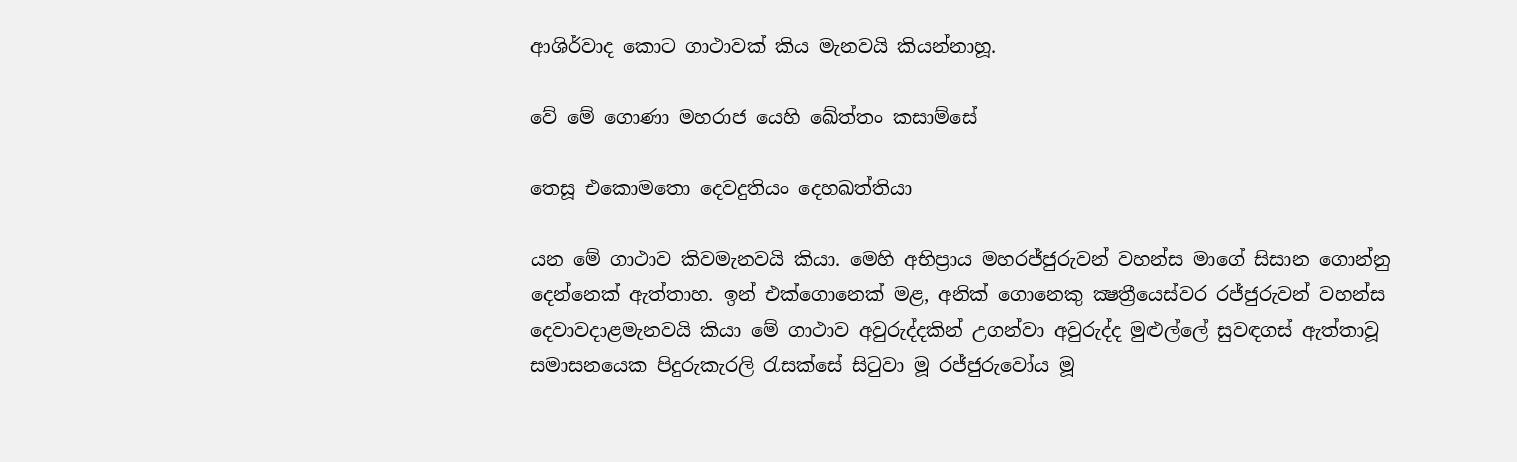ආශිර්වාද කොට ගාථාවක් කිය මැනවයි කියන්නාහූ.

වේ මේ ගොණා මහරාජ යෙහි ඛේත්තං කසාම්සේ

තෙසූ එකොමතො දෙවදුතියං දෙහඛත්තියා

යන මේ ගාථාව කිවමැනවයි කියා. මෙහි අභිප්‍රාය මහරජ්ජුරුවන් වහන්ස මාගේ සිසාන ගොන්නු දෙන්නෙක් ඇත්තාහ. ඉන් එක්ගොනෙක් මළ, අනික් ගොනෙකු ක්‍ෂත්‍රීයෙස්වර රජ්ජුරුවන් වහන්ස දෙවාවදාළමැනවයි කියා මේ ගාථාව අවුරුද්දකින් උගන්වා අවුරුද්ද මුළුල්ලේ සුවඳගස් ඇත්තාවූ සමාසනයෙක පිදුරුකැරලි රැසක්සේ සිටුවා මූ රජ්ජුරුවෝය මූ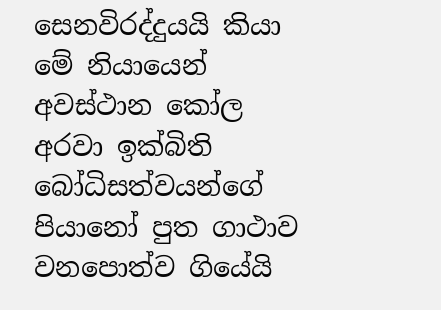සෙනවිරද්දුයයි කියා මේ නියායෙන් අවස්ථාන කෝල අරවා ඉක්බිති බෝධිසත්වයන්ගේ පියානෝ පුත ගාථාව වනපොත්ව ගියේයි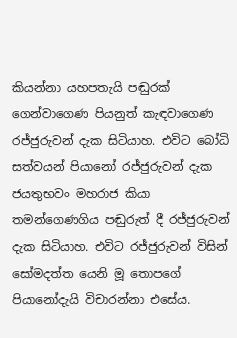කියන්නා යහපතැයි පඬුරක් ගෙන්වාගෙණ පියනුත් කැඳවාගෙණ රජ්ජුරුවන් දැක සිටියාහ. එවිට බෝධි සත්වයන් පියානෝ රජ්ජුරුවන් දැක ජයතුභවං මහරාජ කියා තමන්ගෙණගිය පඬුරුත් දී රජ්ජුරුවන් දැක සිටියාහ. එවිට රජ්ජුරුවන් විසින් සෝමදත්ත යෙනි මූ තොපගේ පියානෝදැයි විචාරන්නා එසේය.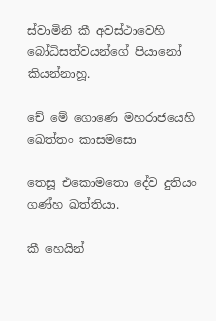ස්වාමිනි කී අවස්ථාවෙහි බෝධිසත්වයන්ගේ පියානෝ කියන්නාහූ.

චේ මේ ගොණෙ මහරාජයෙහි ඛෙත්තං කාසමසො

තෙසූ එකොමතො දේව දුතියං ගණ්හ ඛත්තියා.

කී හෙයින්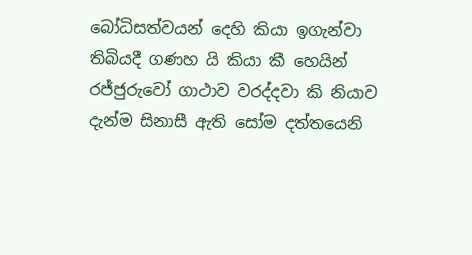බෝධිසත්වයන් දෙහි කියා ඉගැන්වා තිබියදී ගණහ යි කියා කී හෙයින් රජ්ජුරුවෝ ගාථාව වරද්දවා කි නියාව දැන්ම සිනාසී ඇති සෝම දත්තයෙනි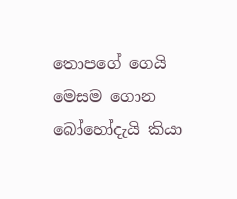තොපගේ ගෙයි මෙසම ගොන බෝහෝදැයි කියා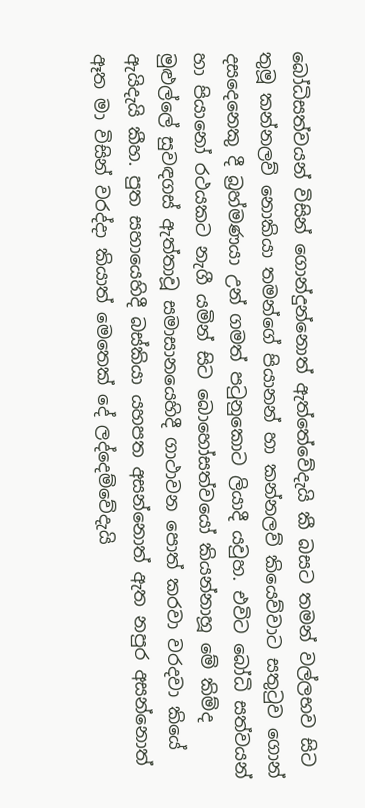බෝධිසත්වයන් විසින් ගොන්දුන්නොත් ඇත්තේවේදැයි කී බසට තමන් වල්ලභව සිට තුමූ කන්නලව් නොකියා තමන්ගේ පියානන් හා කන්නලව් කියෙව්වාට සතුටුව ගොන් දසදෙනෙකු දී බ්‍රහ්මණයා උන් ගමත් පටුනුකොට ලියාදී යවුහ. එවිට බෝධි සත්වයන් හා පියානෝ රථයකට නැගී යමින් සිට බොහෝසත්වයෝ කියන්නාහූ මේ කිම්ද මුළුල්ලේ සුවඳගස් ඇත්තාවූ සමාසානයෙහිදී ගාථාවන පොත් කරවා වරදවා කියේ ඇයිදැයි කීහ. පුත සහායෙහිදී බස්කියා යහපත අසන්නොත් ඇත නපුර අසන්නොත් ඈත මා විසින් වරද්දා කියාත් මෙතෙක් දේ ලද්දෙම්වේදැයි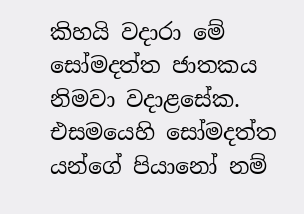කිහයි වදාරා මේ සෝමදත්ත ජාතකය නිමවා වදාළසේක. එසමයෙහි සෝමදත්ත යන්ගේ පියානෝ නම්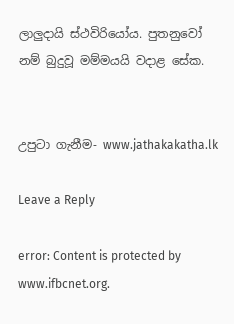ලාලුදායි ස්ථවිරියෝය. පුතනුවෝ නම් බුදුවූ මම්මයයි වදාළ සේක.


උපුටා ගැනීම- www.jathakakatha.lk

Leave a Reply

error: Content is protected by www.ifbcnet.org.